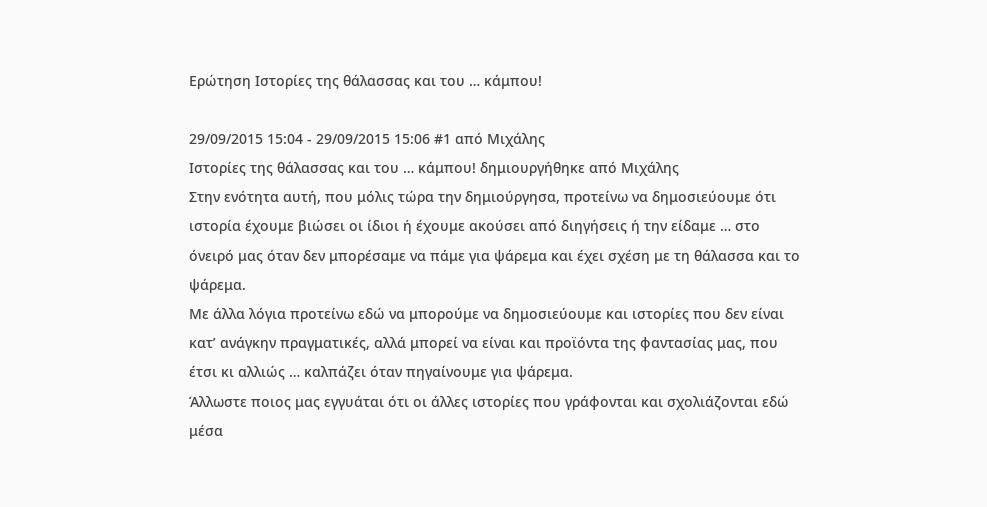Ερώτηση Ιστορίες της θάλασσας και του … κάμπου!

29/09/2015 15:04 - 29/09/2015 15:06 #1 από Μιχάλης
Ιστορίες της θάλασσας και του … κάμπου! δημιουργήθηκε από Μιχάλης
Στην ενότητα αυτή, που μόλις τώρα την δημιούργησα, προτείνω να δημοσιεύουμε ότι ιστορία έχουμε βιώσει οι ίδιοι ή έχουμε ακούσει από διηγήσεις ή την είδαμε … στο όνειρό μας όταν δεν μπορέσαμε να πάμε για ψάρεμα και έχει σχέση με τη θάλασσα και το ψάρεμα.
Με άλλα λόγια προτείνω εδώ να μπορούμε να δημοσιεύουμε και ιστορίες που δεν είναι κατ’ ανάγκην πραγματικές, αλλά μπορεί να είναι και προϊόντα της φαντασίας μας, που έτσι κι αλλιώς … καλπάζει όταν πηγαίνουμε για ψάρεμα.
Άλλωστε ποιος μας εγγυάται ότι οι άλλες ιστορίες που γράφονται και σχολιάζονται εδώ μέσα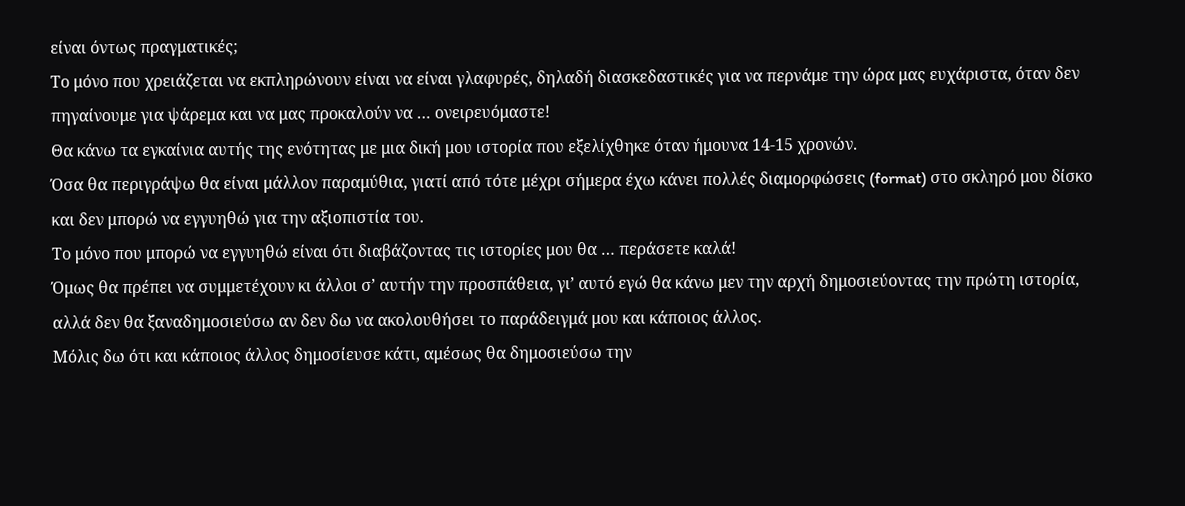είναι όντως πραγματικές;
Το μόνο που χρειάζεται να εκπληρώνουν είναι να είναι γλαφυρές, δηλαδή διασκεδαστικές για να περνάμε την ώρα μας ευχάριστα, όταν δεν πηγαίνουμε για ψάρεμα και να μας προκαλούν να … ονειρευόμαστε!
Θα κάνω τα εγκαίνια αυτής της ενότητας με μια δική μου ιστορία που εξελίχθηκε όταν ήμουνα 14-15 χρονών.
Όσα θα περιγράψω θα είναι μάλλον παραμύθια, γιατί από τότε μέχρι σήμερα έχω κάνει πολλές διαμορφώσεις (format) στο σκληρό μου δίσκο και δεν μπορώ να εγγυηθώ για την αξιοπιστία του.
Το μόνο που μπορώ να εγγυηθώ είναι ότι διαβάζοντας τις ιστορίες μου θα … περάσετε καλά!
Όμως θα πρέπει να συμμετέχουν κι άλλοι σ’ αυτήν την προσπάθεια, γι’ αυτό εγώ θα κάνω μεν την αρχή δημοσιεύοντας την πρώτη ιστορία, αλλά δεν θα ξαναδημοσιεύσω αν δεν δω να ακολουθήσει το παράδειγμά μου και κάποιος άλλος.
Μόλις δω ότι και κάποιος άλλος δημοσίευσε κάτι, αμέσως θα δημοσιεύσω την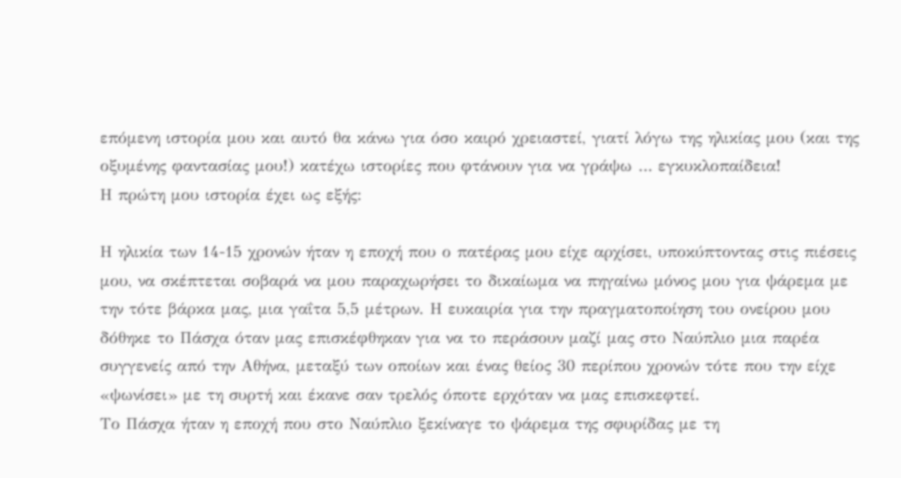επόμενη ιστορία μου και αυτό θα κάνω για όσο καιρό χρειαστεί, γιατί λόγω της ηλικίας μου (και της οξυμένης φαντασίας μου!) κατέχω ιστορίες που φτάνουν για να γράψω … εγκυκλοπαίδεια!
Η πρώτη μου ιστορία έχει ως εξής:

Η ηλικία των 14-15 χρονών ήταν η εποχή που ο πατέρας μου είχε αρχίσει, υποκύπτοντας στις πιέσεις μου, να σκέπτεται σοβαρά να μου παραχωρήσει το δικαίωμα να πηγαίνω μόνος μου για ψάρεμα με την τότε βάρκα μας, μια γαΐτα 5,5 μέτρων. Η ευκαιρία για την πραγματοποίηση του ονείρου μου δόθηκε το Πάσχα όταν μας επισκέφθηκαν για να το περάσουν μαζί μας στο Ναύπλιο μια παρέα συγγενείς από την Αθήνα, μεταξύ των οποίων και ένας θείος 30 περίπου χρονών τότε που την είχε «ψωνίσει» με τη συρτή και έκανε σαν τρελός όποτε ερχόταν να μας επισκεφτεί.
Το Πάσχα ήταν η εποχή που στο Ναύπλιο ξεκίναγε το ψάρεμα της σφυρίδας με τη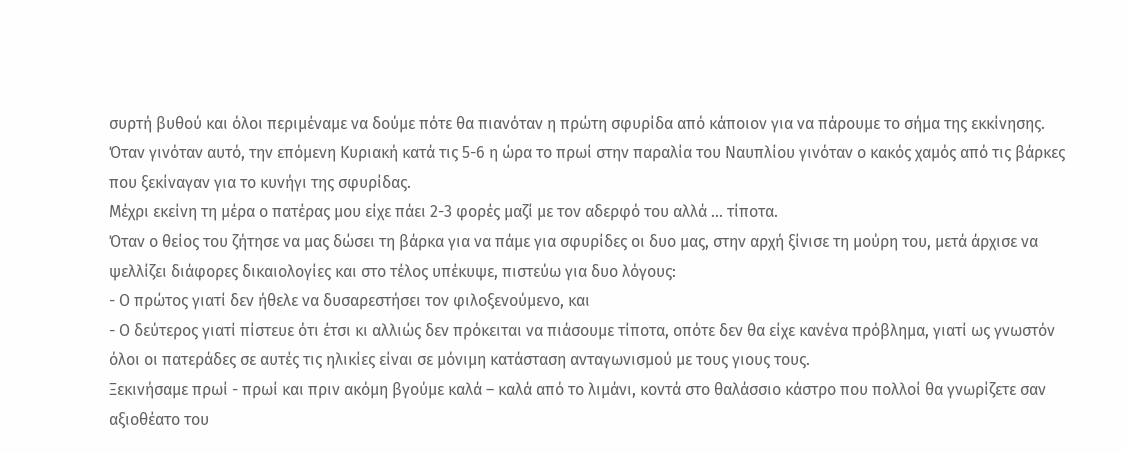συρτή βυθού και όλοι περιμέναμε να δούμε πότε θα πιανόταν η πρώτη σφυρίδα από κάποιον για να πάρουμε το σήμα της εκκίνησης. Όταν γινόταν αυτό, την επόμενη Κυριακή κατά τις 5-6 η ώρα το πρωί στην παραλία του Ναυπλίου γινόταν ο κακός χαμός από τις βάρκες που ξεκίναγαν για το κυνήγι της σφυρίδας.
Μέχρι εκείνη τη μέρα ο πατέρας μου είχε πάει 2-3 φορές μαζί με τον αδερφό του αλλά … τίποτα.
Όταν ο θείος του ζήτησε να μας δώσει τη βάρκα για να πάμε για σφυρίδες οι δυο μας, στην αρχή ξίνισε τη μούρη του, μετά άρχισε να ψελλίζει διάφορες δικαιολογίες και στο τέλος υπέκυψε, πιστεύω για δυο λόγους:
- Ο πρώτος γιατί δεν ήθελε να δυσαρεστήσει τον φιλοξενούμενο, και
- Ο δεύτερος γιατί πίστευε ότι έτσι κι αλλιώς δεν πρόκειται να πιάσουμε τίποτα, οπότε δεν θα είχε κανένα πρόβλημα, γιατί ως γνωστόν όλοι οι πατεράδες σε αυτές τις ηλικίες είναι σε μόνιμη κατάσταση ανταγωνισμού με τους γιους τους.
Ξεκινήσαμε πρωί - πρωί και πριν ακόμη βγούμε καλά – καλά από το λιμάνι, κοντά στο θαλάσσιο κάστρο που πολλοί θα γνωρίζετε σαν αξιοθέατο του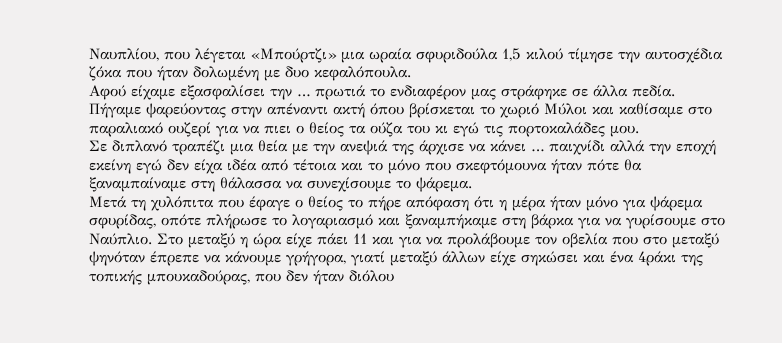Ναυπλίου, που λέγεται «Μπούρτζι» μια ωραία σφυριδούλα 1,5 κιλού τίμησε την αυτοσχέδια ζόκα που ήταν δολωμένη με δυο κεφαλόπουλα.
Αφού είχαμε εξασφαλίσει την … πρωτιά το ενδιαφέρον μας στράφηκε σε άλλα πεδία. Πήγαμε ψαρεύοντας στην απέναντι ακτή όπου βρίσκεται το χωριό Μύλοι και καθίσαμε στο παραλιακό ουζερί για να πιει ο θείος τα ούζα του κι εγώ τις πορτοκαλάδες μου.
Σε διπλανό τραπέζι μια θεία με την ανεψιά της άρχισε να κάνει … παιχνίδι αλλά την εποχή εκείνη εγώ δεν είχα ιδέα από τέτοια και το μόνο που σκεφτόμουνα ήταν πότε θα ξαναμπαίναμε στη θάλασσα να συνεχίσουμε το ψάρεμα.
Μετά τη χυλόπιτα που έφαγε ο θείος το πήρε απόφαση ότι η μέρα ήταν μόνο για ψάρεμα σφυρίδας, οπότε πλήρωσε το λογαριασμό και ξαναμπήκαμε στη βάρκα για να γυρίσουμε στο Ναύπλιο. Στο μεταξύ η ώρα είχε πάει 11 και για να προλάβουμε τον οβελία που στο μεταξύ ψηνόταν έπρεπε να κάνουμε γρήγορα, γιατί μεταξύ άλλων είχε σηκώσει και ένα 4ράκι της τοπικής μπουκαδούρας, που δεν ήταν διόλου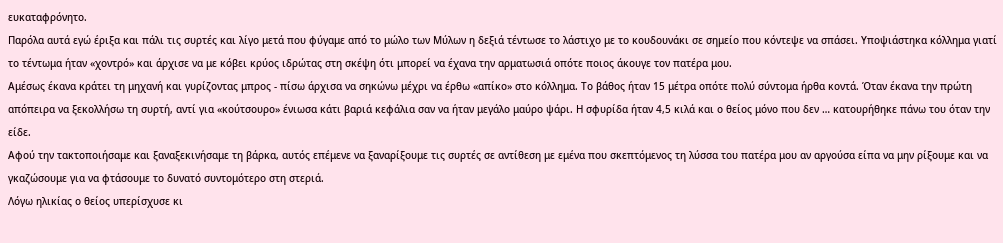ευκαταφρόνητο.
Παρόλα αυτά εγώ έριξα και πάλι τις συρτές και λίγο μετά που φύγαμε από το μώλο των Μύλων η δεξιά τέντωσε το λάστιχο με το κουδουνάκι σε σημείο που κόντεψε να σπάσει. Υποψιάστηκα κόλλημα γιατί το τέντωμα ήταν «χοντρό» και άρχισε να με κόβει κρύος ιδρώτας στη σκέψη ότι μπορεί να έχανα την αρματωσιά οπότε ποιος άκουγε τον πατέρα μου.
Αμέσως έκανα κράτει τη μηχανή και γυρίζοντας μπρος - πίσω άρχισα να σηκώνω μέχρι να έρθω «απίκο» στο κόλλημα. Το βάθος ήταν 15 μέτρα οπότε πολύ σύντομα ήρθα κοντά. Όταν έκανα την πρώτη απόπειρα να ξεκολλήσω τη συρτή, αντί για «κούτσουρο» ένιωσα κάτι βαριά κεφάλια σαν να ήταν μεγάλο μαύρο ψάρι. Η σφυρίδα ήταν 4,5 κιλά και ο θείος μόνο που δεν … κατουρήθηκε πάνω του όταν την είδε.
Αφού την τακτοποιήσαμε και ξαναξεκινήσαμε τη βάρκα, αυτός επέμενε να ξαναρίξουμε τις συρτές σε αντίθεση με εμένα που σκεπτόμενος τη λύσσα του πατέρα μου αν αργούσα είπα να μην ρίξουμε και να γκαζώσουμε για να φτάσουμε το δυνατό συντομότερο στη στεριά.
Λόγω ηλικίας ο θείος υπερίσχυσε κι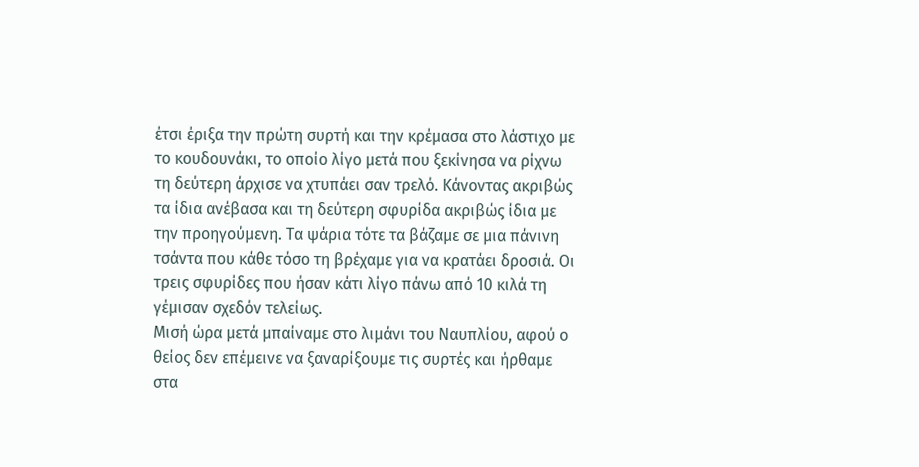έτσι έριξα την πρώτη συρτή και την κρέμασα στο λάστιχο με το κουδουνάκι, το οποίο λίγο μετά που ξεκίνησα να ρίχνω τη δεύτερη άρχισε να χτυπάει σαν τρελό. Κάνοντας ακριβώς τα ίδια ανέβασα και τη δεύτερη σφυρίδα ακριβώς ίδια με την προηγούμενη. Τα ψάρια τότε τα βάζαμε σε μια πάνινη τσάντα που κάθε τόσο τη βρέχαμε για να κρατάει δροσιά. Οι τρεις σφυρίδες που ήσαν κάτι λίγο πάνω από 10 κιλά τη γέμισαν σχεδόν τελείως.
Μισή ώρα μετά μπαίναμε στο λιμάνι του Ναυπλίου, αφού ο θείος δεν επέμεινε να ξαναρίξουμε τις συρτές και ήρθαμε στα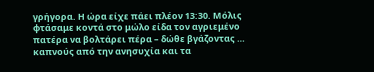γρήγορα. Η ώρα είχε πάει πλέον 13:30. Μόλις φτάσαμε κοντά στο μώλο είδα τον αγριεμένο πατέρα να βολτάρει πέρα – δώθε βγάζοντας … καπνούς από την ανησυχία και τα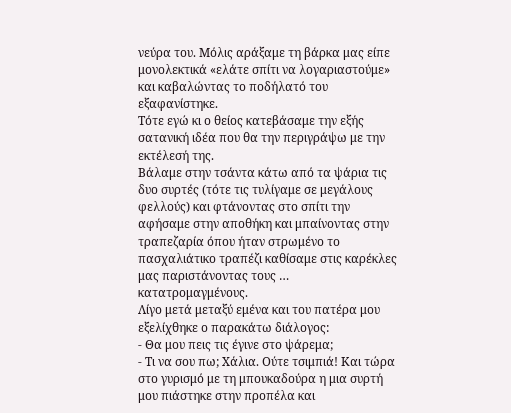νεύρα του. Μόλις αράξαμε τη βάρκα μας είπε μονολεκτικά «ελάτε σπίτι να λογαριαστούμε» και καβαλώντας το ποδήλατό του εξαφανίστηκε.
Τότε εγώ κι ο θείος κατεβάσαμε την εξής σατανική ιδέα που θα την περιγράψω με την εκτέλεσή της.
Βάλαμε στην τσάντα κάτω από τα ψάρια τις δυο συρτές (τότε τις τυλίγαμε σε μεγάλους φελλούς) και φτάνοντας στο σπίτι την αφήσαμε στην αποθήκη και μπαίνοντας στην τραπεζαρία όπου ήταν στρωμένο το πασχαλιάτικο τραπέζι καθίσαμε στις καρέκλες μας παριστάνοντας τους … κατατρομαγμένους.
Λίγο μετά μεταξύ εμένα και του πατέρα μου εξελίχθηκε ο παρακάτω διάλογος:
- Θα μου πεις τις έγινε στο ψάρεμα;
- Τι να σου πω; Χάλια. Ούτε τσιμπιά! Και τώρα στο γυρισμό με τη μπουκαδούρα η μια συρτή μου πιάστηκε στην προπέλα και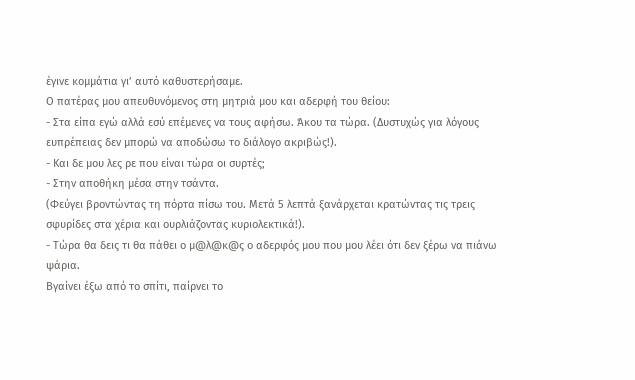έγινε κομμάτια γι’ αυτό καθυστερήσαμε.
Ο πατέρας μου απευθυνόμενος στη μητριά μου και αδερφή του θείου:
- Στα είπα εγώ αλλά εσύ επέμενες να τους αφήσω. Άκου τα τώρα. (Δυστυχώς για λόγους ευπρέπειας δεν μπορώ να αποδώσω το διάλογο ακριβώς!).
- Και δε μου λες ρε που είναι τώρα οι συρτές;
- Στην αποθήκη μέσα στην τσάντα.
(Φεύγει βροντώντας τη πόρτα πίσω του. Μετά 5 λεπτά ξανάρχεται κρατώντας τις τρεις σφυρίδες στα χέρια και ουρλιάζοντας κυριολεκτικά!).
- Τώρα θα δεις τι θα πάθει ο μ@λ@κ@ς ο αδερφός μου που μου λέει ότι δεν ξέρω να πιάνω ψάρια.
Βγαίνει έξω από το σπίτι, παίρνει το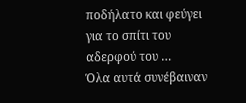ποδήλατο και φεύγει για το σπίτι του αδερφού του …
Όλα αυτά συνέβαιναν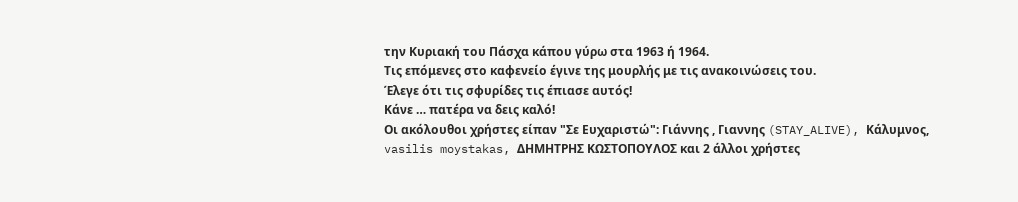την Κυριακή του Πάσχα κάπου γύρω στα 1963 ή 1964.
Τις επόμενες στο καφενείο έγινε της μουρλής με τις ανακοινώσεις του.
Έλεγε ότι τις σφυρίδες τις έπιασε αυτός!
Κάνε … πατέρα να δεις καλό!
Οι ακόλουθοι χρήστες είπαν "Σε Ευχαριστώ": Γιάννης , Γιαννης (STAY_ALIVE), Κάλυμνος, vasilis moystakas, ΔΗΜΗΤΡΗΣ ΚΩΣΤΟΠΟΥΛΟΣ και 2 άλλοι χρήστες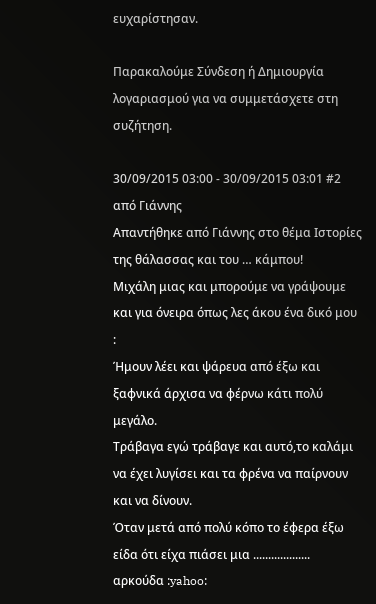ευχαρίστησαν.

Παρακαλούμε Σύνδεση ή Δημιουργία λογαριασμού για να συμμετάσχετε στη συζήτηση.

30/09/2015 03:00 - 30/09/2015 03:01 #2 από Γιάννης
Απαντήθηκε από Γιάννης στο θέμα Ιστορίες της θάλασσας και του … κάμπου!
Μιχάλη μιας και μπορούμε να γράψουμε και για όνειρα όπως λες άκου ένα δικό μου :
Ήμουν λέει και ψάρευα από έξω και ξαφνικά άρχισα να φέρνω κάτι πολύ μεγάλο.
Τράβαγα εγώ τράβαγε και αυτό,το καλάμι να έχει λυγίσει και τα φρένα να παίρνουν και να δίνουν.
Όταν μετά από πολύ κόπο το έφερα έξω είδα ότι είχα πιάσει μια ................... αρκούδα :yahoo: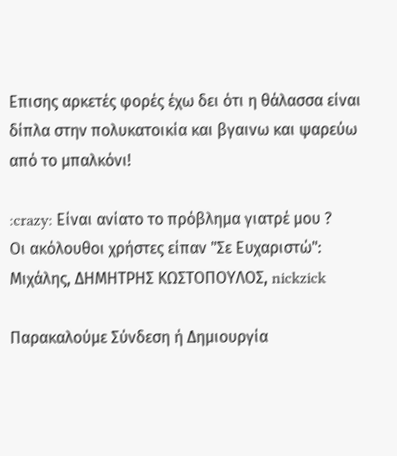Επισης αρκετές φορές έχω δει ότι η θάλασσα είναι δίπλα στην πολυκατοικία και βγαινω και ψαρεύω από το μπαλκόνι!

:crazy: Είναι ανίατο το πρόβλημα γιατρέ μου ?
Οι ακόλουθοι χρήστες είπαν "Σε Ευχαριστώ": Μιχάλης, ΔΗΜΗΤΡΗΣ ΚΩΣΤΟΠΟΥΛΟΣ, nickzick

Παρακαλούμε Σύνδεση ή Δημιουργία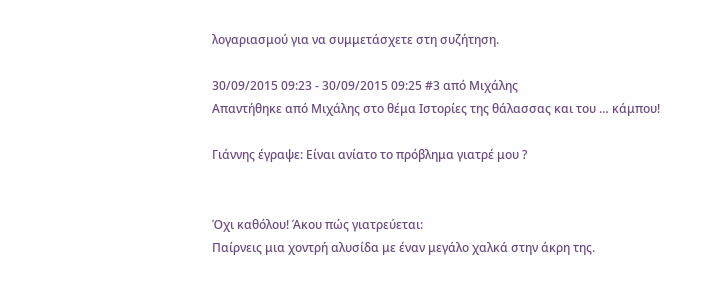λογαριασμού για να συμμετάσχετε στη συζήτηση.

30/09/2015 09:23 - 30/09/2015 09:25 #3 από Μιχάλης
Απαντήθηκε από Μιχάλης στο θέμα Ιστορίες της θάλασσας και του … κάμπου!

Γιάννης έγραψε: Είναι ανίατο το πρόβλημα γιατρέ μου ?


Όχι καθόλου! Άκου πώς γιατρεύεται:
Παίρνεις μια χοντρή αλυσίδα με έναν μεγάλο χαλκά στην άκρη της.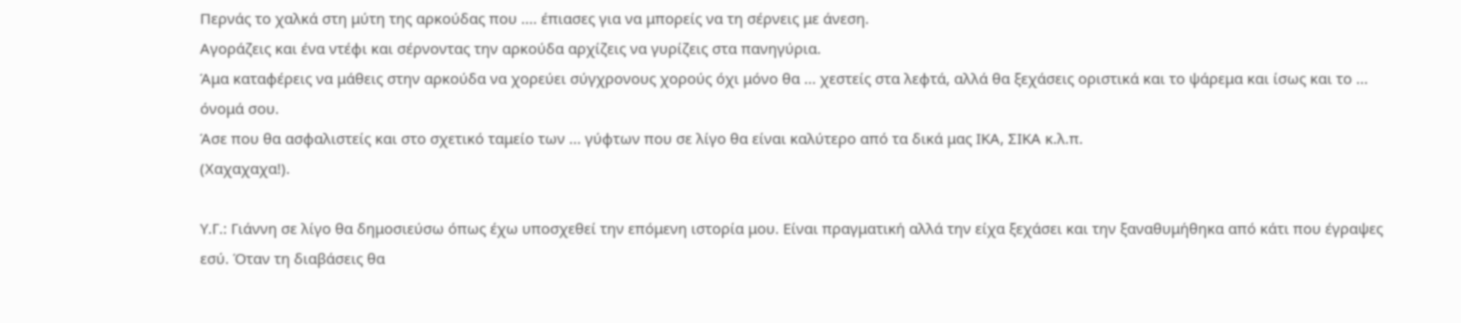Περνάς το χαλκά στη μύτη της αρκούδας που .... έπιασες για να μπορείς να τη σέρνεις με άνεση.
Αγοράζεις και ένα ντέφι και σέρνοντας την αρκούδα αρχίζεις να γυρίζεις στα πανηγύρια.
Άμα καταφέρεις να μάθεις στην αρκούδα να χορεύει σύγχρονους χορούς όχι μόνο θα ... χεστείς στα λεφτά, αλλά θα ξεχάσεις οριστικά και το ψάρεμα και ίσως και το ... όνομά σου.
Άσε που θα ασφαλιστείς και στο σχετικό ταμείο των ... γύφτων που σε λίγο θα είναι καλύτερο από τα δικά μας ΙΚΑ, ΣΙΚΑ κ.λ.π.
(Χαχαχαχα!).

Υ.Γ.: Γιάννη σε λίγο θα δημοσιεύσω όπως έχω υποσχεθεί την επόμενη ιστορία μου. Είναι πραγματική αλλά την είχα ξεχάσει και την ξαναθυμήθηκα από κάτι που έγραψες εσύ. Όταν τη διαβάσεις θα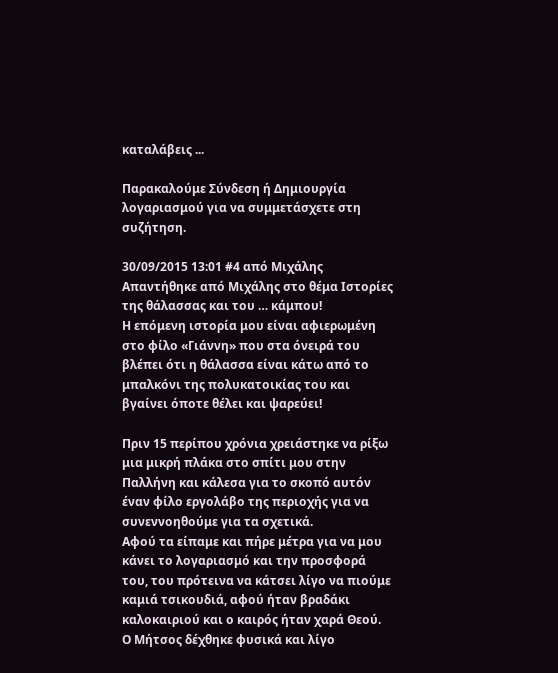καταλάβεις ...

Παρακαλούμε Σύνδεση ή Δημιουργία λογαριασμού για να συμμετάσχετε στη συζήτηση.

30/09/2015 13:01 #4 από Μιχάλης
Απαντήθηκε από Μιχάλης στο θέμα Ιστορίες της θάλασσας και του … κάμπου!
Η επόμενη ιστορία μου είναι αφιερωμένη στο φίλο «Γιάννη» που στα όνειρά του βλέπει ότι η θάλασσα είναι κάτω από το μπαλκόνι της πολυκατοικίας του και βγαίνει όποτε θέλει και ψαρεύει!

Πριν 15 περίπου χρόνια χρειάστηκε να ρίξω μια μικρή πλάκα στο σπίτι μου στην Παλλήνη και κάλεσα για το σκοπό αυτόν έναν φίλο εργολάβο της περιοχής για να συνεννοηθούμε για τα σχετικά.
Αφού τα είπαμε και πήρε μέτρα για να μου κάνει το λογαριασμό και την προσφορά του, του πρότεινα να κάτσει λίγο να πιούμε καμιά τσικουδιά, αφού ήταν βραδάκι καλοκαιριού και ο καιρός ήταν χαρά Θεού.
Ο Μήτσος δέχθηκε φυσικά και λίγο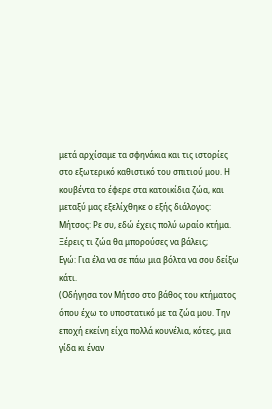μετά αρχίσαμε τα σφηνάκια και τις ιστορίες στο εξωτερικό καθιστικό του σπιτιού μου. Η κουβέντα το έφερε στα κατοικίδια ζώα, και μεταξύ μας εξελίχθηκε ο εξής διάλογος:
Μήτσος: Ρε συ, εδώ έχεις πολύ ωραίο κτήμα. Ξέρεις τι ζώα θα μπορούσες να βάλεις;
Εγώ: Για έλα να σε πάω μια βόλτα να σου δείξω κάτι.
(Οδήγησα τον Μήτσο στο βάθος του κτήματος όπου έχω το υποστατικό με τα ζώα μου. Την εποχή εκείνη είχα πολλά κουνέλια, κότες, μια γίδα κι έναν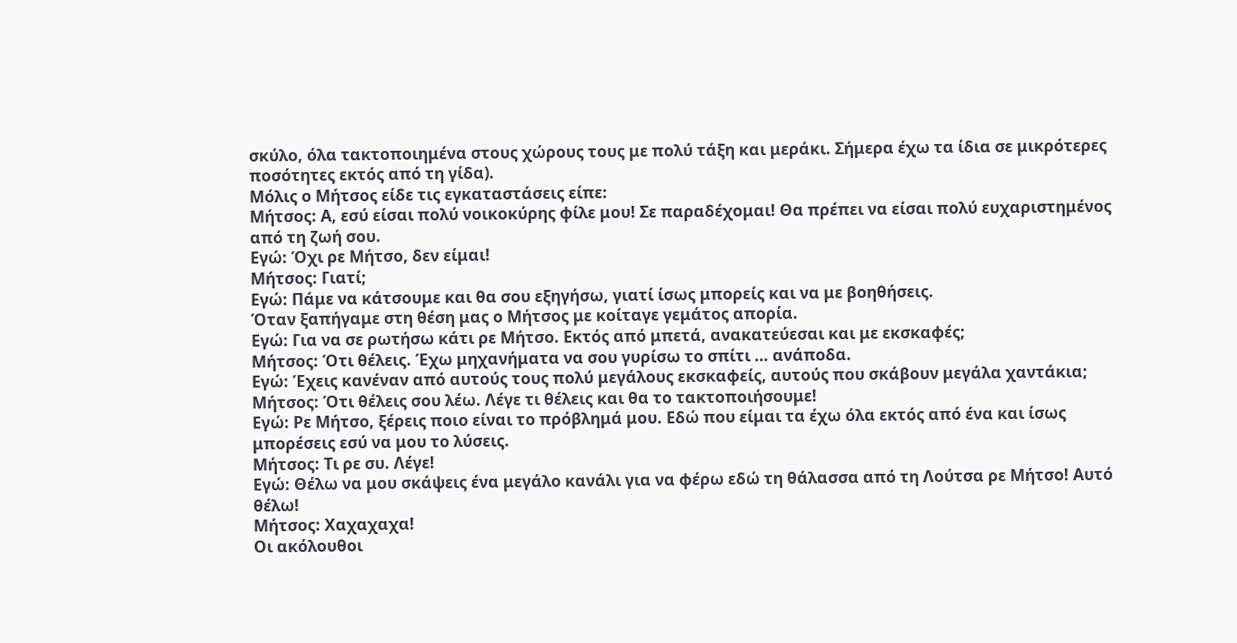σκύλο, όλα τακτοποιημένα στους χώρους τους με πολύ τάξη και μεράκι. Σήμερα έχω τα ίδια σε μικρότερες ποσότητες εκτός από τη γίδα).
Μόλις ο Μήτσος είδε τις εγκαταστάσεις είπε:
Μήτσος: Α, εσύ είσαι πολύ νοικοκύρης φίλε μου! Σε παραδέχομαι! Θα πρέπει να είσαι πολύ ευχαριστημένος από τη ζωή σου.
Εγώ: Όχι ρε Μήτσο, δεν είμαι!
Μήτσος: Γιατί;
Εγώ: Πάμε να κάτσουμε και θα σου εξηγήσω, γιατί ίσως μπορείς και να με βοηθήσεις.
Όταν ξαπήγαμε στη θέση μας ο Μήτσος με κοίταγε γεμάτος απορία.
Εγώ: Για να σε ρωτήσω κάτι ρε Μήτσο. Εκτός από μπετά, ανακατεύεσαι και με εκσκαφές;
Μήτσος: Ότι θέλεις. Έχω μηχανήματα να σου γυρίσω το σπίτι … ανάποδα.
Εγώ: Έχεις κανέναν από αυτούς τους πολύ μεγάλους εκσκαφείς, αυτούς που σκάβουν μεγάλα χαντάκια;
Μήτσος: Ότι θέλεις σου λέω. Λέγε τι θέλεις και θα το τακτοποιήσουμε!
Εγώ: Ρε Μήτσο, ξέρεις ποιο είναι το πρόβλημά μου. Εδώ που είμαι τα έχω όλα εκτός από ένα και ίσως μπορέσεις εσύ να μου το λύσεις.
Μήτσος: Τι ρε συ. Λέγε!
Εγώ: Θέλω να μου σκάψεις ένα μεγάλο κανάλι για να φέρω εδώ τη θάλασσα από τη Λούτσα ρε Μήτσο! Αυτό θέλω!
Μήτσος: Χαχαχαχα!
Οι ακόλουθοι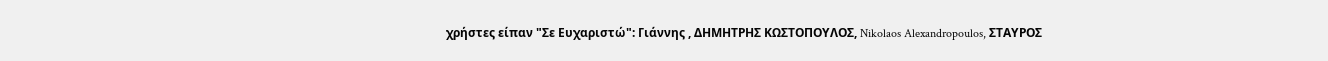χρήστες είπαν "Σε Ευχαριστώ": Γιάννης , ΔΗΜΗΤΡΗΣ ΚΩΣΤΟΠΟΥΛΟΣ, Nikolaos Alexandropoulos, ΣΤΑΥΡΟΣ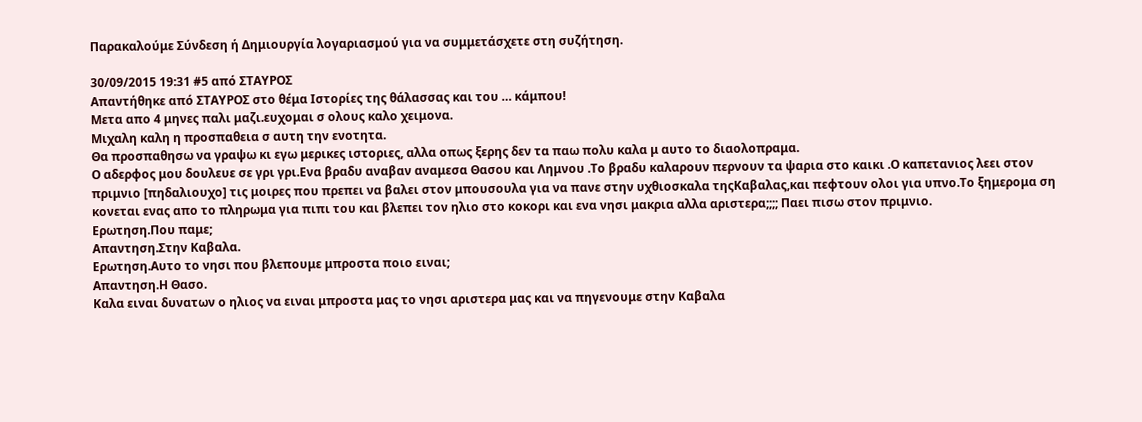Παρακαλούμε Σύνδεση ή Δημιουργία λογαριασμού για να συμμετάσχετε στη συζήτηση.

30/09/2015 19:31 #5 από ΣΤΑΥΡΟΣ
Απαντήθηκε από ΣΤΑΥΡΟΣ στο θέμα Ιστορίες της θάλασσας και του … κάμπου!
Μετα απο 4 μηνες παλι μαζι.ευχομαι σ ολους καλο χειμονα.
Μιχαλη καλη η προσπαθεια σ αυτη την ενοτητα.
Θα προσπαθησω να γραψω κι εγω μερικες ιστοριες, αλλα οπως ξερης δεν τα παω πολυ καλα μ αυτο το διαολοπραμα.
Ο αδερφος μου δουλευε σε γρι γρι.Ενα βραδυ αναβαν αναμεσα Θασου και Λημνου .Το βραδυ καλαρουν περνουν τα ψαρια στο καικι .Ο καπετανιος λεει στον πριμνιο [πηδαλιουχο] τις μοιρες που πρεπει να βαλει στον μπουσουλα για να πανε στην υχθιοσκαλα τηςΚαβαλας,και πεφτουν ολοι για υπνο.Το ξημερομα ση κονεται ενας απο το πληρωμα για πιπι του και βλεπει τον ηλιο στο κοκορι και ενα νησι μακρια αλλα αριστερα;;;; Παει πισω στον πριμνιο.
Ερωτηση.Που παμε;
Απαντηση.Στην Καβαλα.
Ερωτηση.Αυτο το νησι που βλεπουμε μπροστα ποιο ειναι;
Απαντηση.Η Θασο.
Καλα ειναι δυνατων ο ηλιος να ειναι μπροστα μας το νησι αριστερα μας και να πηγενουμε στην Καβαλα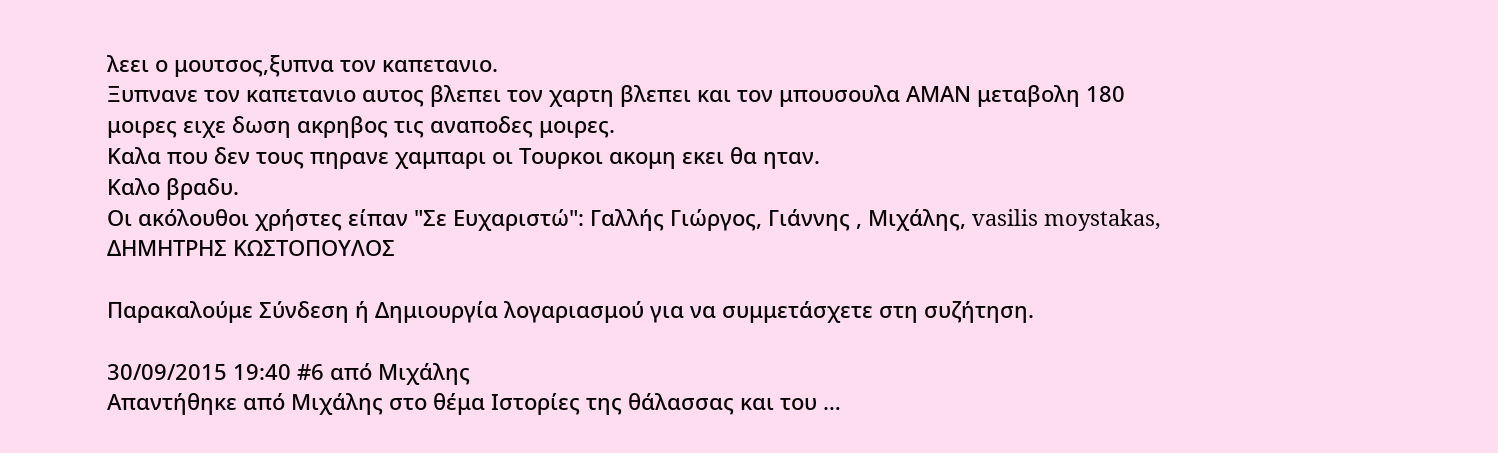λεει ο μουτσος,ξυπνα τον καπετανιο.
Ξυπνανε τον καπετανιο αυτος βλεπει τον χαρτη βλεπει και τον μπουσουλα ΑΜΑΝ μεταβολη 180 μοιρες ειχε δωση ακρηβος τις αναποδες μοιρες.
Καλα που δεν τους πηρανε χαμπαρι οι Τουρκοι ακομη εκει θα ηταν.
Καλο βραδυ.
Οι ακόλουθοι χρήστες είπαν "Σε Ευχαριστώ": Γαλλής Γιώργος, Γιάννης , Μιχάλης, vasilis moystakas, ΔΗΜΗΤΡΗΣ ΚΩΣΤΟΠΟΥΛΟΣ

Παρακαλούμε Σύνδεση ή Δημιουργία λογαριασμού για να συμμετάσχετε στη συζήτηση.

30/09/2015 19:40 #6 από Μιχάλης
Απαντήθηκε από Μιχάλης στο θέμα Ιστορίες της θάλασσας και του …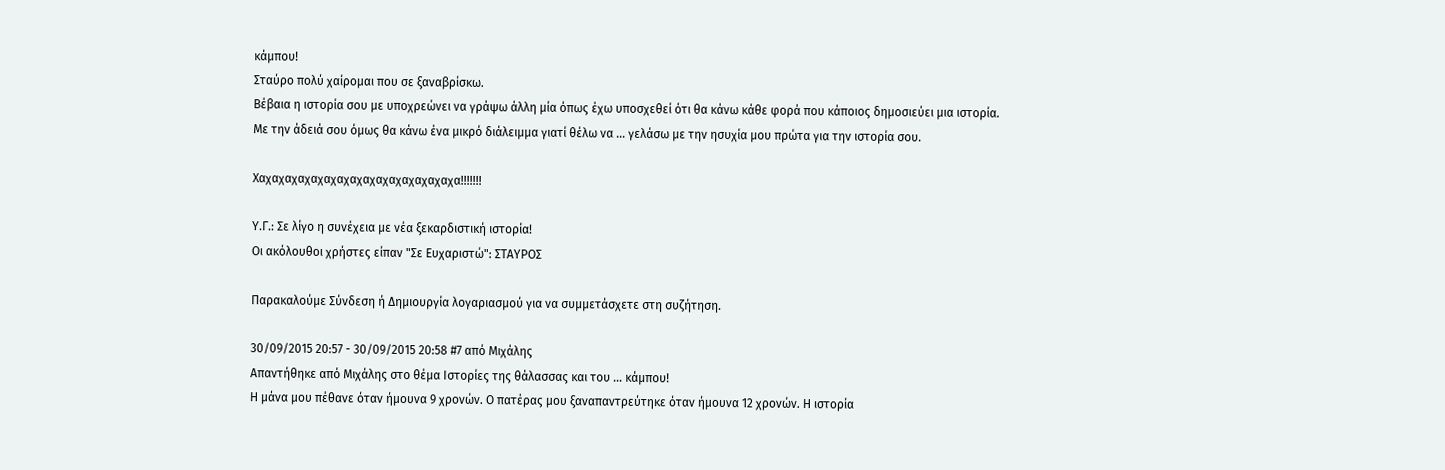κάμπου!
Σταύρο πολύ χαίρομαι που σε ξαναβρίσκω.
Βέβαια η ιστορία σου με υποχρεώνει να γράψω άλλη μία όπως έχω υποσχεθεί ότι θα κάνω κάθε φορά που κάποιος δημοσιεύει μια ιστορία.
Με την άδειά σου όμως θα κάνω ένα μικρό διάλειμμα γιατί θέλω να ... γελάσω με την ησυχία μου πρώτα για την ιστορία σου.

Χαχαχαχαχαχαχαχαχαχαχαχαχαχαχαχα!!!!!!!

Υ.Γ.: Σε λίγο η συνέχεια με νέα ξεκαρδιστική ιστορία!
Οι ακόλουθοι χρήστες είπαν "Σε Ευχαριστώ": ΣΤΑΥΡΟΣ

Παρακαλούμε Σύνδεση ή Δημιουργία λογαριασμού για να συμμετάσχετε στη συζήτηση.

30/09/2015 20:57 - 30/09/2015 20:58 #7 από Μιχάλης
Απαντήθηκε από Μιχάλης στο θέμα Ιστορίες της θάλασσας και του … κάμπου!
Η μάνα μου πέθανε όταν ήμουνα 9 χρονών. Ο πατέρας μου ξαναπαντρεύτηκε όταν ήμουνα 12 χρονών. Η ιστορία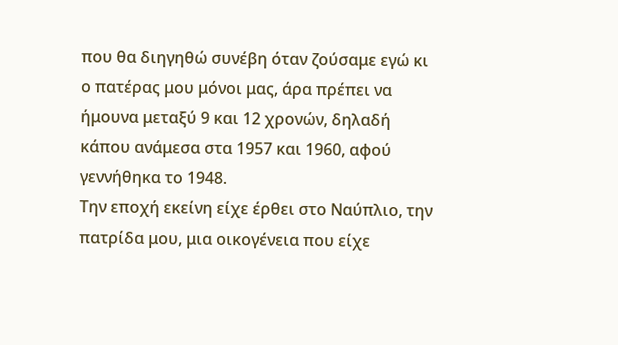που θα διηγηθώ συνέβη όταν ζούσαμε εγώ κι ο πατέρας μου μόνοι μας, άρα πρέπει να ήμουνα μεταξύ 9 και 12 χρονών, δηλαδή κάπου ανάμεσα στα 1957 και 1960, αφού γεννήθηκα το 1948.
Την εποχή εκείνη είχε έρθει στο Ναύπλιο, την πατρίδα μου, μια οικογένεια που είχε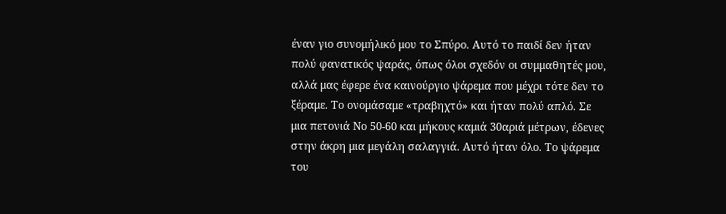έναν γιο συνομήλικό μου το Σπύρο. Αυτό το παιδί δεν ήταν πολύ φανατικός ψαράς, όπως όλοι σχεδόν οι συμμαθητές μου, αλλά μας έφερε ένα καινούργιο ψάρεμα που μέχρι τότε δεν το ξέραμε. Το ονομάσαμε «τραβηχτό» και ήταν πολύ απλό. Σε μια πετονιά Νο 50-60 και μήκους καμιά 30αριά μέτρων, έδενες στην άκρη μια μεγάλη σαλαγγιά. Αυτό ήταν όλο. Το ψάρεμα του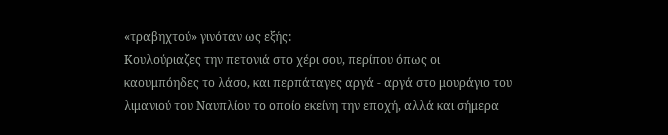«τραβηχτού» γινόταν ως εξής:
Κουλούριαζες την πετονιά στο χέρι σου, περίπου όπως οι καουμπόηδες το λάσο, και περπάταγες αργά - αργά στο μουράγιο του λιμανιού του Ναυπλίου το οποίο εκείνη την εποχή, αλλά και σήμερα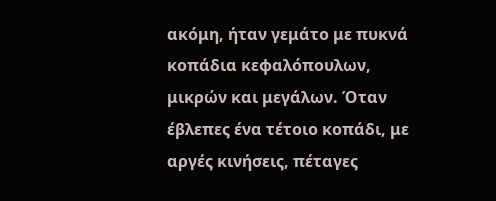ακόμη, ήταν γεμάτο με πυκνά κοπάδια κεφαλόπουλων, μικρών και μεγάλων. Όταν έβλεπες ένα τέτοιο κοπάδι, με αργές κινήσεις, πέταγες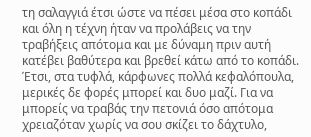τη σαλαγγιά έτσι ώστε να πέσει μέσα στο κοπάδι και όλη η τέχνη ήταν να προλάβεις να την τραβήξεις απότομα και με δύναμη πριν αυτή κατέβει βαθύτερα και βρεθεί κάτω από το κοπάδι. Έτσι, στα τυφλά, κάρφωνες πολλά κεφαλόπουλα, μερικές δε φορές μπορεί και δυο μαζί. Για να μπορείς να τραβάς την πετονιά όσο απότομα χρειαζόταν χωρίς να σου σκίζει το δάχτυλο,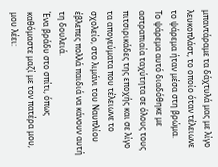μπαντάραμε τα δάχτυλά μας με λίγο λευκοπλάστ, το οποίο όταν τέλειωνε το ψάρεμα ήταν μέσα στη βρώμα.
Το ψάρεμα αυτό διαδόθηκε με αστραπιαία ταχύτητα σε όλους τους πιτσιρικάδες της εποχής και σε λίγο τα απογεύματα που τέλειωνε το σχολείο, στο λιμάνι του Ναυπλίου έβλεπες πολλά παιδιά να κάνουν αυτή τη δουλειά.
Ένα βράδυ στο σπίτι, όπως καθόμαστε μαζί με τον πατέρα μου, μου λέει: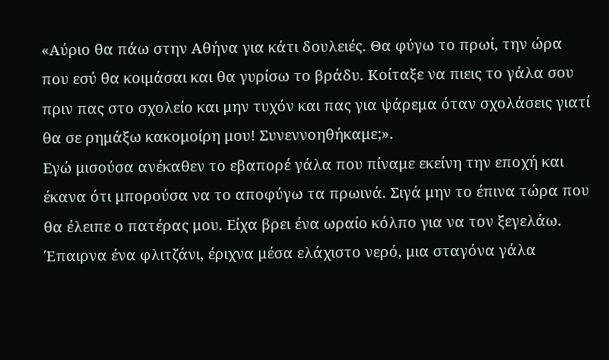«Αύριο θα πάω στην Αθήνα για κάτι δουλειές. Θα φύγω το πρωί, την ώρα που εσύ θα κοιμάσαι και θα γυρίσω το βράδυ. Κοίταξε να πιεις το γάλα σου πριν πας στο σχολείο και μην τυχόν και πας για ψάρεμα όταν σχολάσεις γιατί θα σε ρημάξω κακομοίρη μου! Συνεννοηθήκαμε;».
Εγώ μισούσα ανέκαθεν το εβαπορέ γάλα που πίναμε εκείνη την εποχή και έκανα ότι μπορούσα να το αποφύγω τα πρωινά. Σιγά μην το έπινα τώρα που θα έλειπε ο πατέρας μου. Είχα βρει ένα ωραίο κόλπο για να τον ξεγελάω. Έπαιρνα ένα φλιτζάνι, έριχνα μέσα ελάχιστο νερό, μια σταγόνα γάλα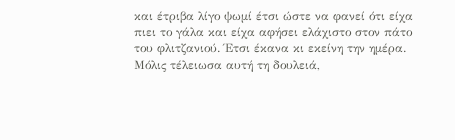και έτριβα λίγο ψωμί έτσι ώστε να φανεί ότι είχα πιει το γάλα και είχα αφήσει ελάχιστο στον πάτο του φλιτζανιού. Έτσι έκανα κι εκείνη την ημέρα. Μόλις τέλειωσα αυτή τη δουλειά,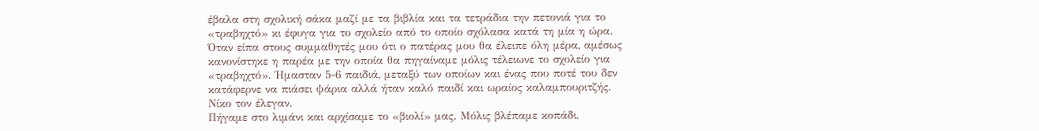έβαλα στη σχολική σάκα μαζί με τα βιβλία και τα τετράδια την πετονιά για το «τραβηχτό» κι έφυγα για το σχολείο από το οποίο σχόλασα κατά τη μία η ώρα. Όταν είπα στους συμμαθητές μου ότι ο πατέρας μου θα έλειπε όλη μέρα, αμέσως κανονίστηκε η παρέα με την οποία θα πηγαίναμε μόλις τέλειωνε το σχολείο για «τραβηχτό». Ήμασταν 5-6 παιδιά, μεταξύ των οποίων και ένας που ποτέ του δεν κατάφερνε να πιάσει ψάρια αλλά ήταν καλό παιδί και ωραίος καλαμπουριτζής. Νίκο τον έλεγαν.
Πήγαμε στο λιμάνι και αρχίσαμε το «βιολί» μας. Μόλις βλέπαμε κοπάδι,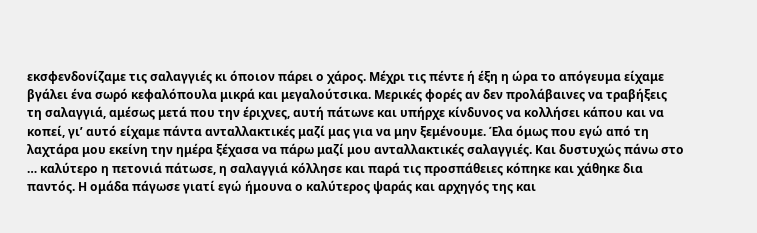εκσφενδονίζαμε τις σαλαγγιές κι όποιον πάρει ο χάρος. Μέχρι τις πέντε ή έξη η ώρα το απόγευμα είχαμε βγάλει ένα σωρό κεφαλόπουλα μικρά και μεγαλούτσικα. Μερικές φορές αν δεν προλάβαινες να τραβήξεις τη σαλαγγιά, αμέσως μετά που την έριχνες, αυτή πάτωνε και υπήρχε κίνδυνος να κολλήσει κάπου και να κοπεί, γι’ αυτό είχαμε πάντα ανταλλακτικές μαζί μας για να μην ξεμένουμε. Έλα όμως που εγώ από τη λαχτάρα μου εκείνη την ημέρα ξέχασα να πάρω μαζί μου ανταλλακτικές σαλαγγιές. Και δυστυχώς πάνω στο … καλύτερο η πετονιά πάτωσε, η σαλαγγιά κόλλησε και παρά τις προσπάθειες κόπηκε και χάθηκε δια παντός. Η ομάδα πάγωσε γιατί εγώ ήμουνα ο καλύτερος ψαράς και αρχηγός της και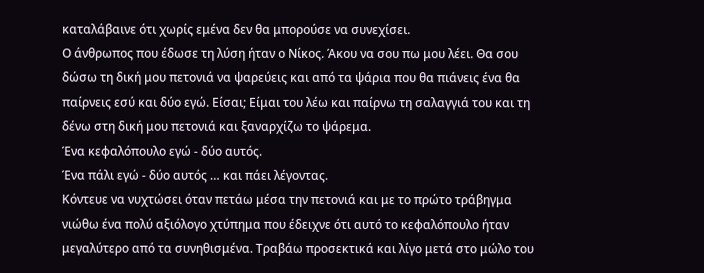καταλάβαινε ότι χωρίς εμένα δεν θα μπορούσε να συνεχίσει.
Ο άνθρωπος που έδωσε τη λύση ήταν ο Νίκος. Άκου να σου πω μου λέει. Θα σου δώσω τη δική μου πετονιά να ψαρεύεις και από τα ψάρια που θα πιάνεις ένα θα παίρνεις εσύ και δύο εγώ. Είσαι; Είμαι του λέω και παίρνω τη σαλαγγιά του και τη δένω στη δική μου πετονιά και ξαναρχίζω το ψάρεμα.
Ένα κεφαλόπουλο εγώ - δύο αυτός.
Ένα πάλι εγώ - δύο αυτός … και πάει λέγοντας.
Κόντευε να νυχτώσει όταν πετάω μέσα την πετονιά και με το πρώτο τράβηγμα νιώθω ένα πολύ αξιόλογο χτύπημα που έδειχνε ότι αυτό το κεφαλόπουλο ήταν μεγαλύτερο από τα συνηθισμένα. Τραβάω προσεκτικά και λίγο μετά στο μώλο του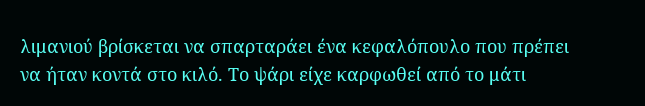λιμανιού βρίσκεται να σπαρταράει ένα κεφαλόπουλο που πρέπει να ήταν κοντά στο κιλό. Το ψάρι είχε καρφωθεί από το μάτι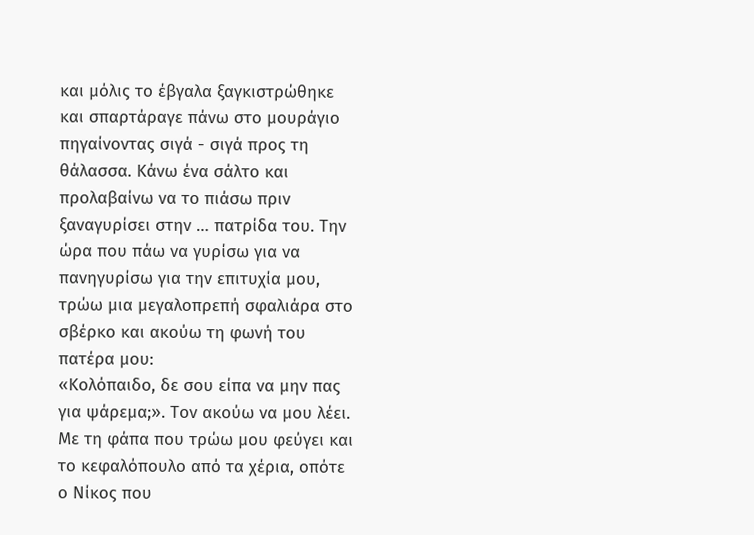και μόλις το έβγαλα ξαγκιστρώθηκε και σπαρτάραγε πάνω στο μουράγιο πηγαίνοντας σιγά - σιγά προς τη θάλασσα. Κάνω ένα σάλτο και προλαβαίνω να το πιάσω πριν ξαναγυρίσει στην … πατρίδα του. Την ώρα που πάω να γυρίσω για να πανηγυρίσω για την επιτυχία μου, τρώω μια μεγαλοπρεπή σφαλιάρα στο σβέρκο και ακούω τη φωνή του πατέρα μου:
«Κολόπαιδο, δε σου είπα να μην πας για ψάρεμα;». Τον ακούω να μου λέει.
Με τη φάπα που τρώω μου φεύγει και το κεφαλόπουλο από τα χέρια, οπότε ο Νίκος που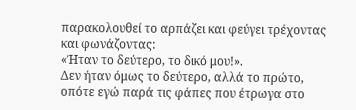παρακολουθεί το αρπάζει και φεύγει τρέχοντας και φωνάζοντας:
«Ήταν το δεύτερο, το δικό μου!».
Δεν ήταν όμως το δεύτερο, αλλά το πρώτο, οπότε εγώ παρά τις φάπες που έτρωγα στο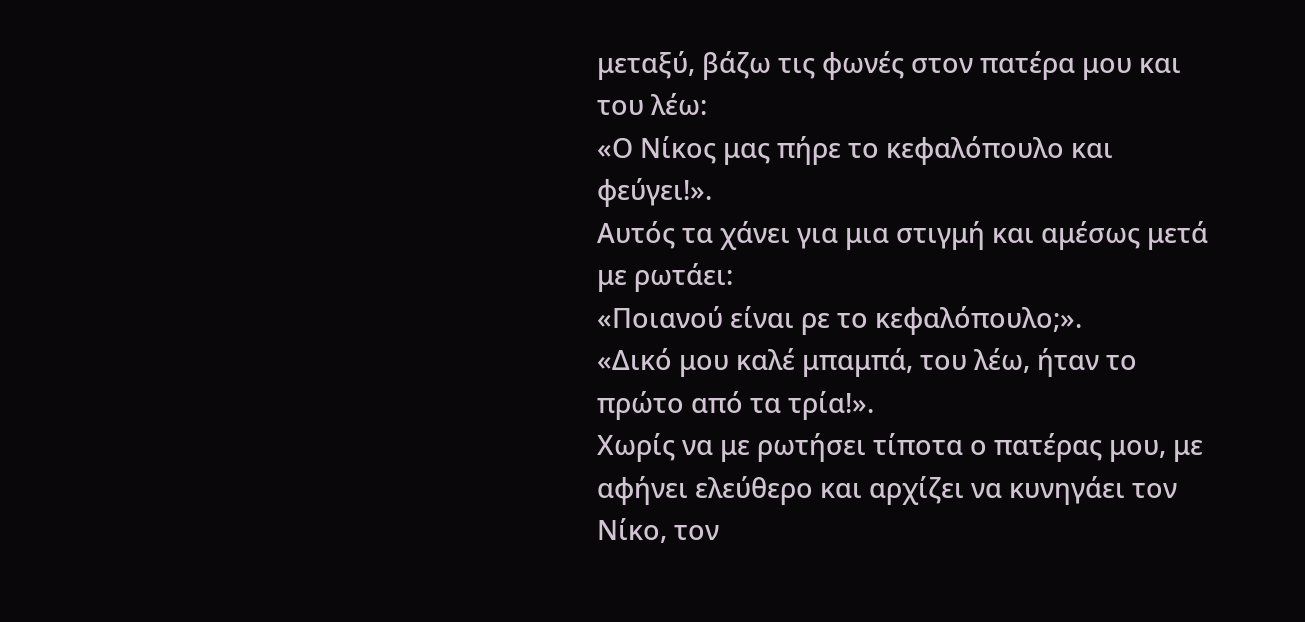μεταξύ, βάζω τις φωνές στον πατέρα μου και του λέω:
«Ο Νίκος μας πήρε το κεφαλόπουλο και φεύγει!».
Αυτός τα χάνει για μια στιγμή και αμέσως μετά με ρωτάει:
«Ποιανού είναι ρε το κεφαλόπουλο;».
«Δικό μου καλέ μπαμπά, του λέω, ήταν το πρώτο από τα τρία!».
Χωρίς να με ρωτήσει τίποτα ο πατέρας μου, με αφήνει ελεύθερο και αρχίζει να κυνηγάει τον Νίκο, τον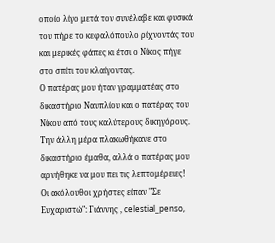οποίο λίγο μετά τον συνέλαβε και φυσικά του πήρε το κεφαλόπουλο ρίχνοντάς του και μερικές φάπες κι έτσι ο Νίκος πήγε στο σπίτι του κλαίγοντας.
Ο πατέρας μου ήταν γραμματέας στο δικαστήριο Ναυπλίου και ο πατέρας του Νίκου από τους καλύτερους δικηγόρους. Την άλλη μέρα πλακωθήκανε στο δικαστήριο έμαθα, αλλά ο πατέρας μου αρνήθηκε να μου πει τις λεπτομέρειες!
Οι ακόλουθοι χρήστες είπαν "Σε Ευχαριστώ": Γιάννης , celestial_penso,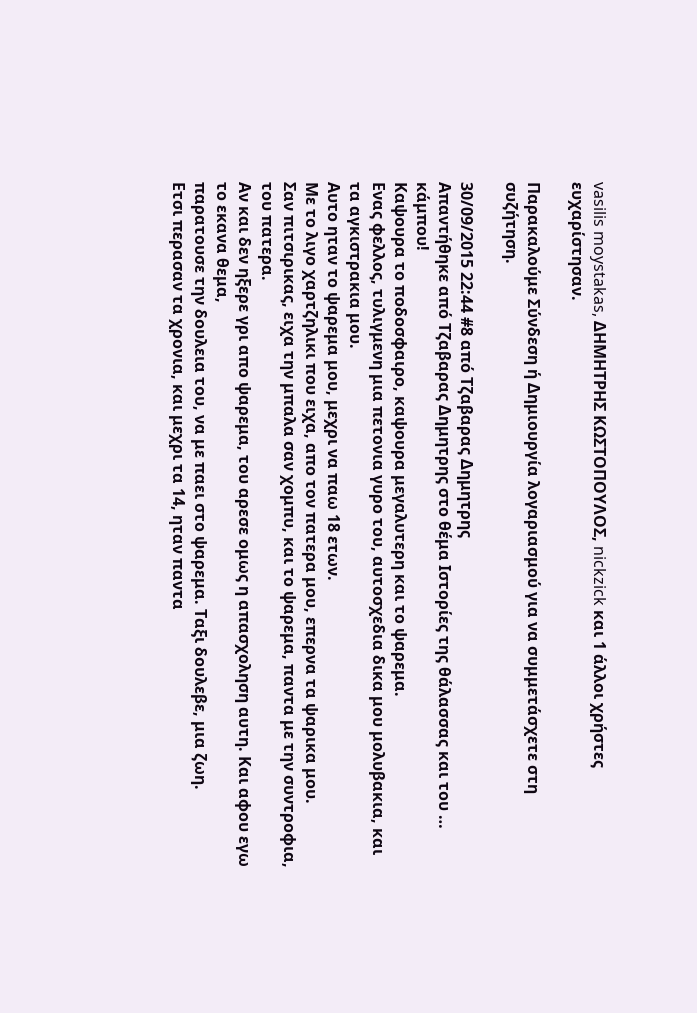vasilis moystakas, ΔΗΜΗΤΡΗΣ ΚΩΣΤΟΠΟΥΛΟΣ, nickzick και 1 άλλοι χρήστες ευχαρίστησαν.

Παρακαλούμε Σύνδεση ή Δημιουργία λογαριασμού για να συμμετάσχετε στη συζήτηση.

30/09/2015 22:44 #8 από Τζαβαρας Δημητρης
Απαντήθηκε από Τζαβαρας Δημητρης στο θέμα Ιστορίες της θάλασσας και του … κάμπου!
Kαψουρα το ποδοσφαιρο, καψουρα μεγαλυτερη και το ψαρεμα.
Ενας φελλος, τυλιγμενη μια πετονια γυρο του, αυτοσχεδια δικα μου μολυβακια, και τα αγκιστρακια μου.
Αυτο ηταν το ψαρεμα μου, μεχρι να παω 18 ετων.
Με το λιγο χαρτζηλικι που ειχα, απο τον πατερα μου, επερνα τα ψαρικα μου.
Σαν πιτσιρικας, ειχα την μπαλα σαν χομπυ, και το ψαρεμα, παντα με την συντροφια, του πατερα.
Αν και δεν ηξερε γρι απο ψαρεμα, του αρεσε ομως η απασχοληση αυτη. Και αφου εγω το εκανα θεμα,
παρατουσε την δουλεια του, να με παει στο ψαρεμα. Ταξι δουλεβε, μια ζωη.
Ετσι περασαν τα χρονια, και μεχρι τα 14, ηταν παντα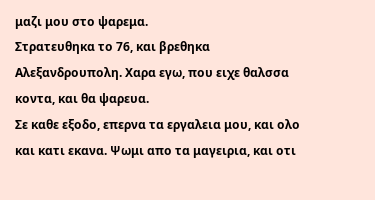μαζι μου στο ψαρεμα.
Στρατευθηκα το 76, και βρεθηκα Αλεξανδρουπολη. Χαρα εγω, που ειχε θαλσσα κοντα, και θα ψαρευα.
Σε καθε εξοδο, επερνα τα εργαλεια μου, και ολο και κατι εκανα. Ψωμι απο τα μαγειρια, και οτι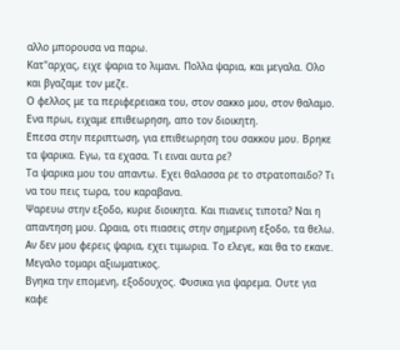αλλο μπορουσα να παρω.
Κατ"αρχας, ειχε ψαρια το λιμανι. Πολλα ψαρια, και μεγαλα. Ολο και βγαζαμε τον μεζε.
Ο φελλος με τα περιφερειακα του, στον σακκο μου, στον θαλαμο. Ενα πρωι, ειχαμε επιθεωρηση, απο τον διοικητη.
Επεσα στην περιπτωση, για επιθεωρηση του σακκου μου. Βρηκε τα ψαρικα. Εγω, τα εχασα. Τι ειναι αυτα ρε?
Τα ψαρικα μου του απαντω. Εχει θαλασσα ρε το στρατοπαιδο? Τι να του πεις τωρα, του καραβανα.
Ψαρευω στην εξοδο, κυριε διοικητα. Και πιανεις τιποτα? Ναι η απαντηση μου. Ωραια, οτι πιασεις στην σημερινη εξοδο, τα θελω. Αν δεν μου φερεις ψαρια, εχει τιμωρια. Το ελεγε, και θα το εκανε. Μεγαλο τομαρι αξιωματικος.
Βγηκα την επομενη, εξοδουχος. Φυσικα για ψαρεμα. Ουτε για καφε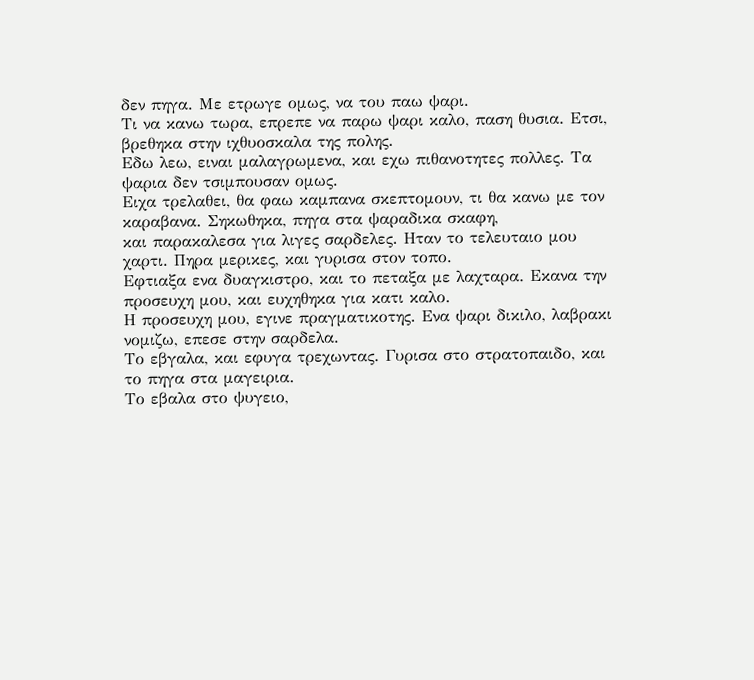δεν πηγα. Με ετρωγε ομως, να του παω ψαρι.
Τι να κανω τωρα, επρεπε να παρω ψαρι καλο, παση θυσια. Ετσι, βρεθηκα στην ιχθυοσκαλα της πολης.
Εδω λεω, ειναι μαλαγρωμενα, και εχω πιθανοτητες πολλες. Τα ψαρια δεν τσιμπουσαν ομως.
Ειχα τρελαθει, θα φαω καμπανα σκεπτομουν, τι θα κανω με τον καραβανα. Σηκωθηκα, πηγα στα ψαραδικα σκαφη,
και παρακαλεσα για λιγες σαρδελες. Ηταν το τελευταιο μου χαρτι. Πηρα μερικες, και γυρισα στον τοπο.
Εφτιαξα ενα δυαγκιστρο, και το πεταξα με λαχταρα. Εκανα την προσευχη μου, και ευχηθηκα για κατι καλο.
Η προσευχη μου, εγινε πραγματικοτης. Ενα ψαρι δικιλο, λαβρακι νομιζω, επεσε στην σαρδελα.
Το εβγαλα, και εφυγα τρεχωντας. Γυρισα στο στρατοπαιδο, και το πηγα στα μαγειρια.
Το εβαλα στο ψυγειο,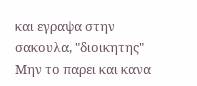και εγραψα στην σακουλα, "διοικητης" Μην το παρει και κανα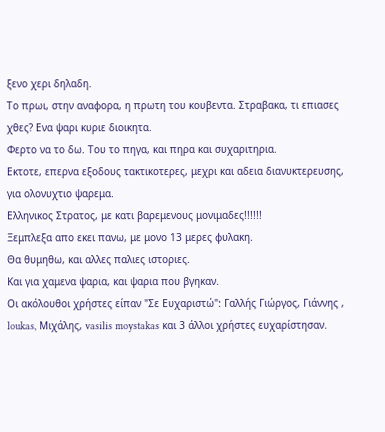ξενο χερι δηλαδη.
Το πρωι, στην αναφορα, η πρωτη του κουβεντα. Στραβακα, τι επιασες χθες? Ενα ψαρι κυριε διοικητα.
Φερτο να το δω. Του το πηγα, και πηρα και συχαριτηρια.
Εκτοτε, επερνα εξοδους τακτικοτερες, μεχρι και αδεια διανυκτερευσης, για ολονυχτιο ψαρεμα.
Ελληνικος Στρατος, με κατι βαρεμενους μονιμαδες!!!!!!
Ξεμπλεξα απο εκει πανω, με μονο 13 μερες φυλακη.
Θα θυμηθω, και αλλες παλιες ιστοριες.
Και για χαμενα ψαρια, και ψαρια που βγηκαν.
Οι ακόλουθοι χρήστες είπαν "Σε Ευχαριστώ": Γαλλής Γιώργος, Γιάννης , loukas, Μιχάλης, vasilis moystakas και 3 άλλοι χρήστες ευχαρίστησαν.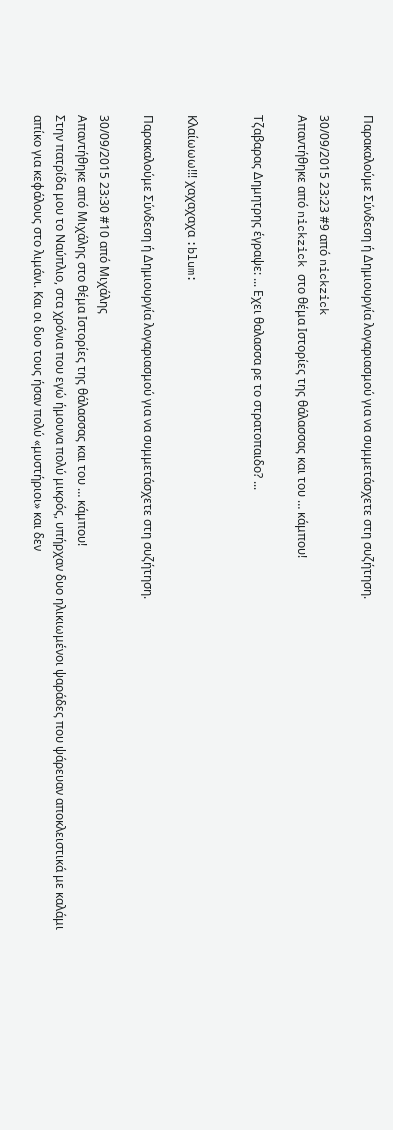Παρακαλούμε Σύνδεση ή Δημιουργία λογαριασμού για να συμμετάσχετε στη συζήτηση.

30/09/2015 23:23 #9 από nickzick
Απαντήθηκε από nickzick στο θέμα Ιστορίες της θάλασσας και του … κάμπου!

Τζαβαρας Δημητρης έγραψε: ... Εχει θαλασσα ρε το στρατοπαιδο? ...


Κλαίωωω!!! χαχαχαχα :blum:

Παρακαλούμε Σύνδεση ή Δημιουργία λογαριασμού για να συμμετάσχετε στη συζήτηση.

30/09/2015 23:30 #10 από Μιχάλης
Απαντήθηκε από Μιχάλης στο θέμα Ιστορίες της θάλασσας και του … κάμπου!
Στην πατρίδα μου το Ναύπλιο, στα χρόνια που εγώ ήμουνα πολύ μικρός, υπήρχαν δυο ηλικιωμένοι ψαράδες που ψάρευαν αποκλειστικά με καλάμι απίκο για κεφάλους στο λιμάνι. Και οι δυο τους ήσαν πολύ «μυστήριοι» και δεν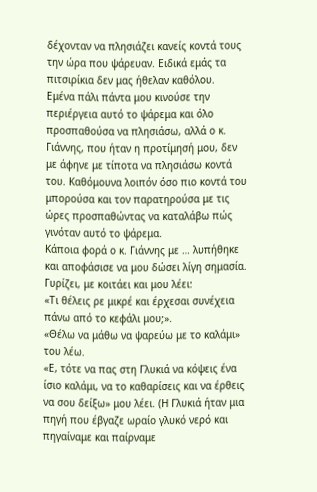δέχονταν να πλησιάζει κανείς κοντά τους την ώρα που ψάρευαν. Ειδικά εμάς τα πιτσιρίκια δεν μας ήθελαν καθόλου.
Εμένα πάλι πάντα μου κινούσε την περιέργεια αυτό το ψάρεμα και όλο προσπαθούσα να πλησιάσω, αλλά ο κ. Γιάννης, που ήταν η προτίμησή μου, δεν με άφηνε με τίποτα να πλησιάσω κοντά του. Καθόμουνα λοιπόν όσο πιο κοντά του μπορούσα και τον παρατηρούσα με τις ώρες προσπαθώντας να καταλάβω πώς γινόταν αυτό το ψάρεμα.
Κάποια φορά ο κ. Γιάννης με … λυπήθηκε και αποφάσισε να μου δώσει λίγη σημασία. Γυρίζει, με κοιτάει και μου λέει:
«Τι θέλεις ρε μικρέ και έρχεσαι συνέχεια πάνω από το κεφάλι μου;».
«Θέλω να μάθω να ψαρεύω με το καλάμι» του λέω.
«Ε, τότε να πας στη Γλυκιά να κόψεις ένα ίσιο καλάμι, να το καθαρίσεις και να έρθεις να σου δείξω» μου λέει. (Η Γλυκιά ήταν μια πηγή που έβγαζε ωραίο γλυκό νερό και πηγαίναμε και παίρναμε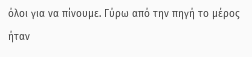όλοι για να πίνουμε. Γύρω από την πηγή το μέρος ήταν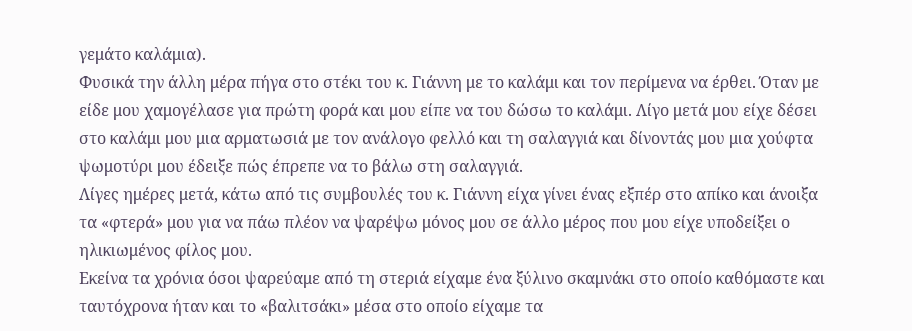γεμάτο καλάμια).
Φυσικά την άλλη μέρα πήγα στο στέκι του κ. Γιάννη με το καλάμι και τον περίμενα να έρθει. Όταν με είδε μου χαμογέλασε για πρώτη φορά και μου είπε να του δώσω το καλάμι. Λίγο μετά μου είχε δέσει στο καλάμι μου μια αρματωσιά με τον ανάλογο φελλό και τη σαλαγγιά και δίνοντάς μου μια χούφτα ψωμοτύρι μου έδειξε πώς έπρεπε να το βάλω στη σαλαγγιά.
Λίγες ημέρες μετά, κάτω από τις συμβουλές του κ. Γιάννη είχα γίνει ένας εξπέρ στο απίκο και άνοιξα τα «φτερά» μου για να πάω πλέον να ψαρέψω μόνος μου σε άλλο μέρος που μου είχε υποδείξει ο ηλικιωμένος φίλος μου.
Εκείνα τα χρόνια όσοι ψαρεύαμε από τη στεριά είχαμε ένα ξύλινο σκαμνάκι στο οποίο καθόμαστε και ταυτόχρονα ήταν και το «βαλιτσάκι» μέσα στο οποίο είχαμε τα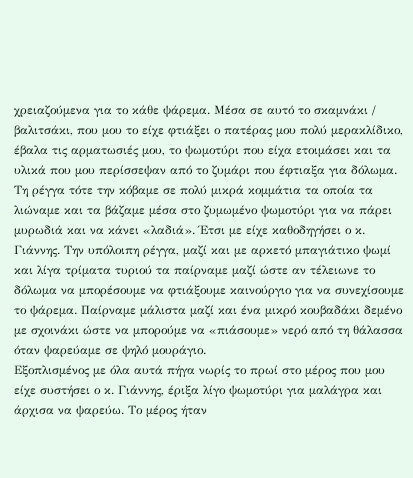χρειαζούμενα για το κάθε ψάρεμα. Μέσα σε αυτό το σκαμνάκι / βαλιτσάκι, που μου το είχε φτιάξει ο πατέρας μου πολύ μερακλίδικο, έβαλα τις αρματωσιές μου, το ψωμοτύρι που είχα ετοιμάσει και τα υλικά που μου περίσσεψαν από το ζυμάρι που έφτιαξα για δόλωμα. Τη ρέγγα τότε την κόβαμε σε πολύ μικρά κομμάτια τα οποία τα λιώναμε και τα βάζαμε μέσα στο ζυμωμένο ψωμοτύρι για να πάρει μυρωδιά και να κάνει «λαδιά». Έτσι με είχε καθοδηγήσει ο κ. Γιάννης. Την υπόλοιπη ρέγγα, μαζί και με αρκετό μπαγιάτικο ψωμί και λίγα τρίματα τυριού τα παίρναμε μαζί ώστε αν τέλειωνε το δόλωμα να μπορέσουμε να φτιάξουμε καινούργιο για να συνεχίσουμε το ψάρεμα. Παίρναμε μάλιστα μαζί και ένα μικρό κουβαδάκι δεμένο με σχοινάκι ώστε να μπορούμε να «πιάσουμε» νερό από τη θάλασσα όταν ψαρεύαμε σε ψηλό μουράγιο.
Εξοπλισμένος με όλα αυτά πήγα νωρίς το πρωί στο μέρος που μου είχε συστήσει ο κ. Γιάννης, έριξα λίγο ψωμοτύρι για μαλάγρα και άρχισα να ψαρεύω. Το μέρος ήταν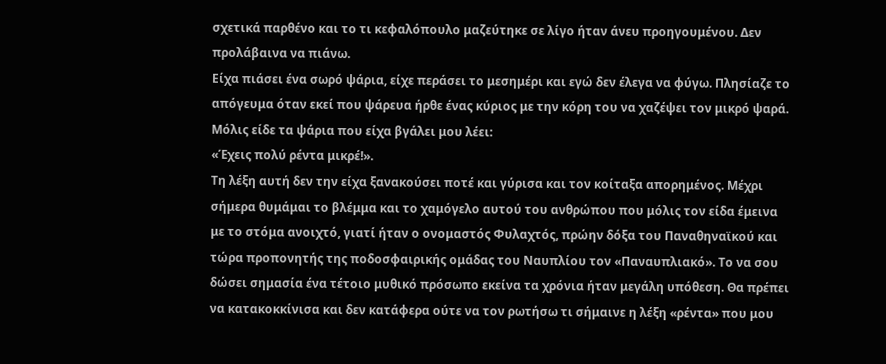σχετικά παρθένο και το τι κεφαλόπουλο μαζεύτηκε σε λίγο ήταν άνευ προηγουμένου. Δεν προλάβαινα να πιάνω.
Είχα πιάσει ένα σωρό ψάρια, είχε περάσει το μεσημέρι και εγώ δεν έλεγα να φύγω. Πλησίαζε το απόγευμα όταν εκεί που ψάρευα ήρθε ένας κύριος με την κόρη του να χαζέψει τον μικρό ψαρά. Μόλις είδε τα ψάρια που είχα βγάλει μου λέει:
«Έχεις πολύ ρέντα μικρέ!».
Τη λέξη αυτή δεν την είχα ξανακούσει ποτέ και γύρισα και τον κοίταξα απορημένος. Μέχρι σήμερα θυμάμαι το βλέμμα και το χαμόγελο αυτού του ανθρώπου που μόλις τον είδα έμεινα με το στόμα ανοιχτό, γιατί ήταν ο ονομαστός Φυλαχτός, πρώην δόξα του Παναθηναϊκού και τώρα προπονητής της ποδοσφαιρικής ομάδας του Ναυπλίου τον «Παναυπλιακό». Το να σου δώσει σημασία ένα τέτοιο μυθικό πρόσωπο εκείνα τα χρόνια ήταν μεγάλη υπόθεση. Θα πρέπει να κατακοκκίνισα και δεν κατάφερα ούτε να τον ρωτήσω τι σήμαινε η λέξη «ρέντα» που μου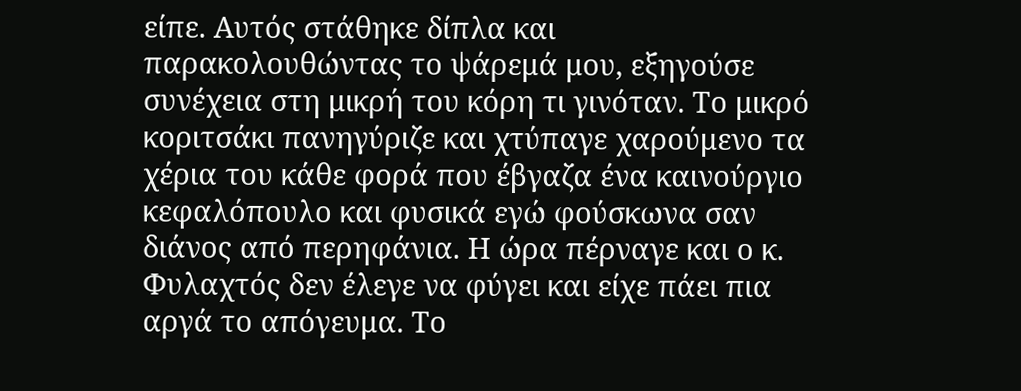είπε. Αυτός στάθηκε δίπλα και παρακολουθώντας το ψάρεμά μου, εξηγούσε συνέχεια στη μικρή του κόρη τι γινόταν. Το μικρό κοριτσάκι πανηγύριζε και χτύπαγε χαρούμενο τα χέρια του κάθε φορά που έβγαζα ένα καινούργιο κεφαλόπουλο και φυσικά εγώ φούσκωνα σαν διάνος από περηφάνια. Η ώρα πέρναγε και ο κ. Φυλαχτός δεν έλεγε να φύγει και είχε πάει πια αργά το απόγευμα. Το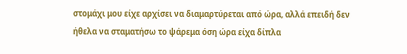στομάχι μου είχε αρχίσει να διαμαρτύρεται από ώρα, αλλά επειδή δεν ήθελα να σταματήσω το ψάρεμα όση ώρα είχα δίπλα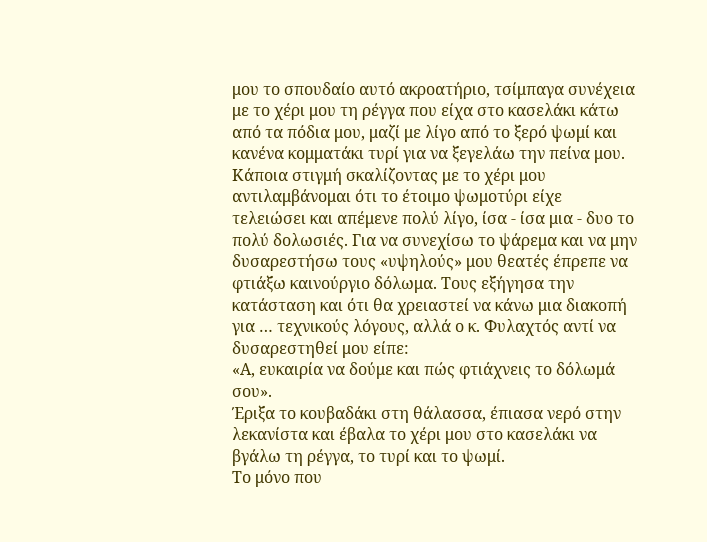μου το σπουδαίο αυτό ακροατήριο, τσίμπαγα συνέχεια με το χέρι μου τη ρέγγα που είχα στο κασελάκι κάτω από τα πόδια μου, μαζί με λίγο από το ξερό ψωμί και κανένα κομματάκι τυρί για να ξεγελάω την πείνα μου.
Κάποια στιγμή σκαλίζοντας με το χέρι μου αντιλαμβάνομαι ότι το έτοιμο ψωμοτύρι είχε τελειώσει και απέμενε πολύ λίγο, ίσα - ίσα μια - δυο το πολύ δολωσιές. Για να συνεχίσω το ψάρεμα και να μην δυσαρεστήσω τους «υψηλούς» μου θεατές έπρεπε να φτιάξω καινούργιο δόλωμα. Τους εξήγησα την κατάσταση και ότι θα χρειαστεί να κάνω μια διακοπή για … τεχνικούς λόγους, αλλά ο κ. Φυλαχτός αντί να δυσαρεστηθεί μου είπε:
«Α, ευκαιρία να δούμε και πώς φτιάχνεις το δόλωμά σου».
Έριξα το κουβαδάκι στη θάλασσα, έπιασα νερό στην λεκανίστα και έβαλα το χέρι μου στο κασελάκι να βγάλω τη ρέγγα, το τυρί και το ψωμί.
Το μόνο που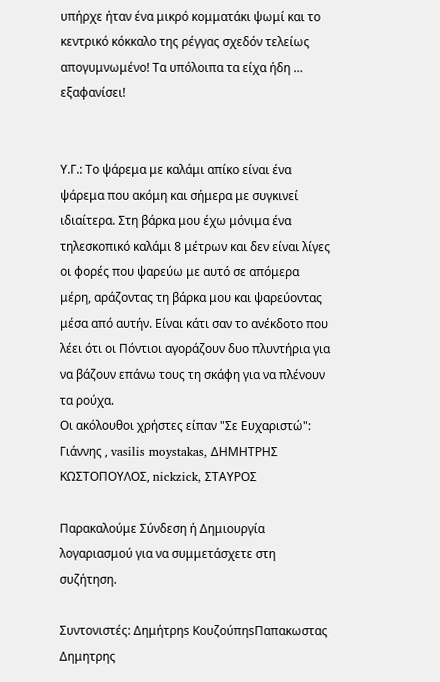υπήρχε ήταν ένα μικρό κομματάκι ψωμί και το κεντρικό κόκκαλο της ρέγγας σχεδόν τελείως απογυμνωμένο! Τα υπόλοιπα τα είχα ήδη … εξαφανίσει!


Υ.Γ.: Το ψάρεμα με καλάμι απίκο είναι ένα ψάρεμα που ακόμη και σήμερα με συγκινεί ιδιαίτερα. Στη βάρκα μου έχω μόνιμα ένα τηλεσκοπικό καλάμι 8 μέτρων και δεν είναι λίγες οι φορές που ψαρεύω με αυτό σε απόμερα μέρη, αράζοντας τη βάρκα μου και ψαρεύοντας μέσα από αυτήν. Είναι κάτι σαν το ανέκδοτο που λέει ότι οι Πόντιοι αγοράζουν δυο πλυντήρια για να βάζουν επάνω τους τη σκάφη για να πλένουν τα ρούχα.
Οι ακόλουθοι χρήστες είπαν "Σε Ευχαριστώ": Γιάννης , vasilis moystakas, ΔΗΜΗΤΡΗΣ ΚΩΣΤΟΠΟΥΛΟΣ, nickzick, ΣΤΑΥΡΟΣ

Παρακαλούμε Σύνδεση ή Δημιουργία λογαριασμού για να συμμετάσχετε στη συζήτηση.

Συντονιστές: Δημήτρηs ΚουζούπηsΠαπακωστας Δημητρης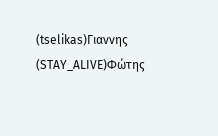(tselikas)Γιαννης (STAY_ALIVE)Φώτης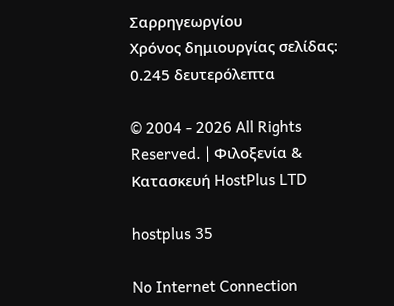Σαρρηγεωργίου
Χρόνος δημιουργίας σελίδας: 0.245 δευτερόλεπτα

© 2004 - 2026 All Rights Reserved. | Φιλοξενία & Κατασκευή HostPlus LTD

hostplus 35

No Internet Connection